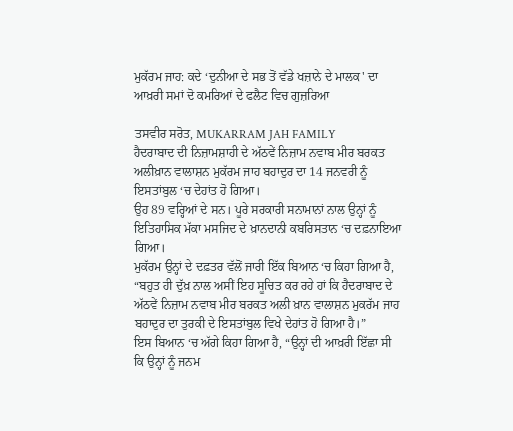ਮੁਕੱਰਮ ਜਾਹ: ਕਦੇ ‘ਦੁਨੀਆ ਦੇ ਸਭ ਤੋਂ ਵੱਡੇ ਖਜ਼ਾਨੇ ਦੇ ਮਾਲਕ' ਦਾ ਆਖ਼ਰੀ ਸਮਾਂ ਦੋ ਕਮਰਿਆਂ ਦੇ ਫਲੈਟ ਵਿਚ ਗੁਜ਼ਰਿਆ

ਤਸਵੀਰ ਸਰੋਤ, MUKARRAM JAH FAMILY
ਹੈਦਰਾਬਾਦ ਦੀ ਨਿਜ਼ਾਮਸ਼ਾਹੀ ਦੇ ਅੱਠਵੇਂ ਨਿਜ਼ਾਮ ਨਵਾਬ ਮੀਰ ਬਰਕਤ ਅਲੀਖ਼ਾਨ ਵਾਲਾਸ਼ਨ ਮੁਕੱਰਮ ਜਾਹ ਬਹਾਦੁਰ ਦਾ 14 ਜਨਵਰੀ ਨੂੰ ਇਸਤਾਂਬੁਲ ‘ਚ ਦੇਹਾਂਤ ਹੋ ਗਿਆ।
ਉਹ 89 ਵਰ੍ਹਿਆਂ ਦੇ ਸਨ। ਪੂਰੇ ਸਰਕਾਰੀ ਸਨਾਮਾਨਾਂ ਨਾਲ ਉਨ੍ਹਾਂ ਨੂੰ ਇਤਿਹਾਸਿਕ ਮੱਕਾ ਮਸਜਿਦ ਦੇ ਖ਼ਾਨਦਾਨੀ ਕਬਰਿਸਤਾਨ ‘ਚ ਦਫ਼ਨਾਇਆ ਗਿਆ।
ਮੁਕੱਰਮ ਉਨ੍ਹਾਂ ਦੇ ਦਫ਼ਤਰ ਵੱਲੋਂ ਜਾਰੀ ਇੱਕ ਬਿਆਨ ‘ਚ ਕਿਹਾ ਗਿਆ ਹੈ, “ਬਹੁਤ ਹੀ ਦੁੱਖ਼ ਨਾਲ ਅਸੀਂ ਇਹ ਸੂਚਿਤ ਕਰ ਰਹੇ ਹਾਂ ਕਿ ਹੈਦਰਾਬਾਦ ਦੇ ਅੱਠਵੇਂ ਨਿਜ਼ਾਮ ਨਵਾਬ ਮੀਰ ਬਰਕਤ ਅਲੀ ਖ਼ਾਨ ਵਾਲਾਸ਼ਨ ਮੁਕਰੱਮ ਜਾਹ ਬਹਾਦੁਰ ਦਾ ਤੁਰਕੀ ਦੇ ਇਸਤਾਂਬੁਲ ਵਿਖੇ ਦੇਹਾਂਤ ਹੋ ਗਿਆ ਹੈ।”
ਇਸ ਬਿਆਨ ‘ਚ ਅੱਗੇ ਕਿਹਾ ਗਿਆ ਹੈ, “ਉਨ੍ਹਾਂ ਦੀ ਆਖ਼ਰੀ ਇੱਛਾ ਸੀ ਕਿ ਉਨ੍ਹਾਂ ਨੂੰ ਜਨਮ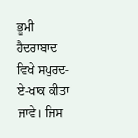ਭੂਮੀ ਹੈਦਰਾਬਾਦ ਵਿਖੇ ਸਪੁਰਦ-ਏ-ਖਾਕ ਕੀਤਾ ਜਾਵੇ। ਜਿਸ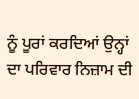ਨੂੰ ਪੂਰਾਂ ਕਰਦਿਆਂ ਉਨ੍ਹਾਂ ਦਾ ਪਰਿਵਾਰ ਨਿਜ਼ਾਮ ਦੀ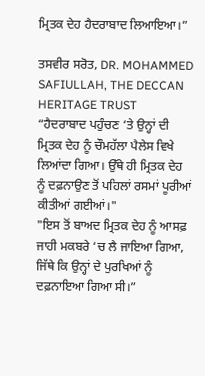ਮ੍ਰਿਤਕ ਦੇਹ ਹੈਦਰਾਬਾਦ ਲਿਆਇਆ।”

ਤਸਵੀਰ ਸਰੋਤ, DR. MOHAMMED SAFIULLAH, THE DECCAN HERITAGE TRUST
“ਹੈਦਰਾਬਾਦ ਪਹੁੰਚਣ ‘ਤੇ ਉਨ੍ਹਾਂ ਦੀ ਮ੍ਰਿਤਕ ਦੇਹ ਨੂੰ ਚੌਮਹੱਲਾ ਪੈਲੇਸ ਵਿਖੇ ਲਿਆਂਦਾ ਗਿਆ। ਉੱਥੇ ਹੀ ਮ੍ਰਿਤਕ ਦੇਹ ਨੂੰ ਦਫ਼ਨਾਉਣ ਤੋਂ ਪਹਿਲਾਂ ਰਸਮਾਂ ਪੂਰੀਆਂ ਕੀਤੀਆਂ ਗਈਆਂ।"
"ਇਸ ਤੋਂ ਬਾਅਦ ਮ੍ਰਿਤਕ ਦੇਹ ਨੂੰ ਆਸਫ਼ ਜਾਹੀ ਮਕਬਰੇ ‘ਚ ਲੈ ਜਾਇਆ ਗਿਆ, ਜਿੱਥੇ ਕਿ ਉਨ੍ਹਾਂ ਦੇ ਪੁਰਖਿਆਂ ਨੂੰ ਦਫ਼ਨਾਇਆ ਗਿਆ ਸੀ।”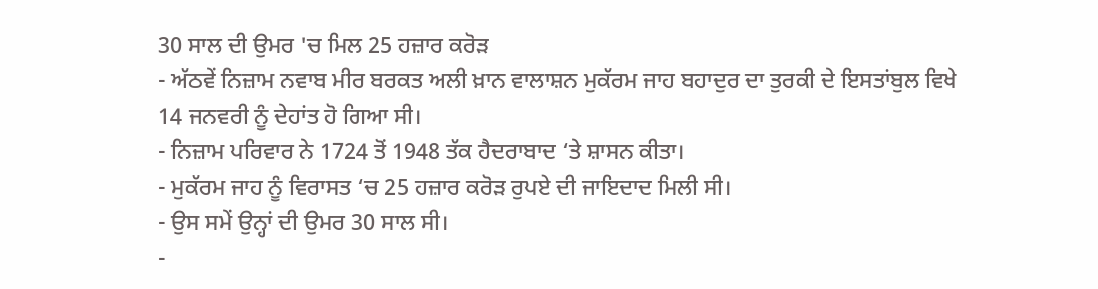30 ਸਾਲ ਦੀ ਉਮਰ 'ਚ ਮਿਲ 25 ਹਜ਼ਾਰ ਕਰੋੜ
- ਅੱਠਵੇਂ ਨਿਜ਼ਾਮ ਨਵਾਬ ਮੀਰ ਬਰਕਤ ਅਲੀ ਖ਼ਾਨ ਵਾਲਾਸ਼ਨ ਮੁਕੱਰਮ ਜਾਹ ਬਹਾਦੁਰ ਦਾ ਤੁਰਕੀ ਦੇ ਇਸਤਾਂਬੁਲ ਵਿਖੇ 14 ਜਨਵਰੀ ਨੂੰ ਦੇਹਾਂਤ ਹੋ ਗਿਆ ਸੀ।
- ਨਿਜ਼ਾਮ ਪਰਿਵਾਰ ਨੇ 1724 ਤੋਂ 1948 ਤੱਕ ਹੈਦਰਾਬਾਦ ‘ਤੇ ਸ਼ਾਸਨ ਕੀਤਾ।
- ਮੁਕੱਰਮ ਜਾਹ ਨੂੰ ਵਿਰਾਸਤ ‘ਚ 25 ਹਜ਼ਾਰ ਕਰੋੜ ਰੁਪਏ ਦੀ ਜਾਇਦਾਦ ਮਿਲੀ ਸੀ।
- ਉਸ ਸਮੇਂ ਉਨ੍ਹਾਂ ਦੀ ਉਮਰ 30 ਸਾਲ ਸੀ।
-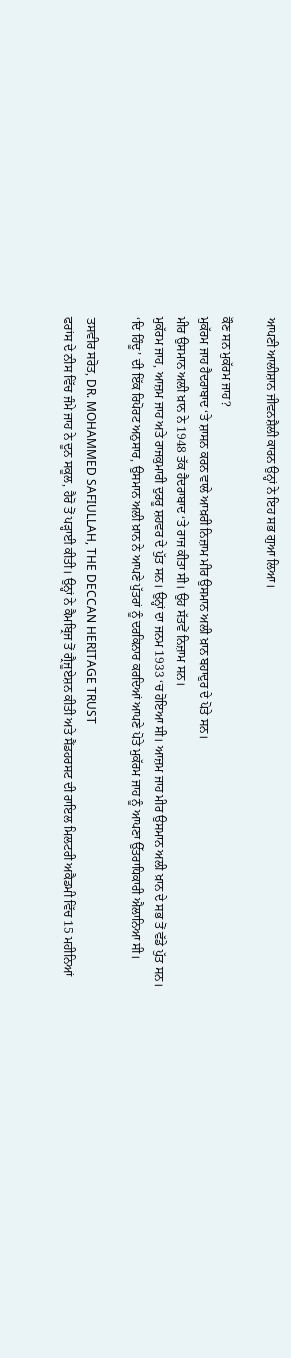ਆਪਣੀ ਆਲੀਸ਼ਾਨ ਜੀਵਨਸ਼ੈਲੀ ਕਾਰਨ ਉਨ੍ਹਾਂ ਨੇ ਇਹ ਸਭ ਗੁਆ ਲਿਆ।

ਕੌਣ ਸਨ ਮੁਕੱਰਮ ਜਾਹ?
ਮੁਕੱਰਮ ਜਾਹ ਹੈਦਰਾਬਾਦ ‘ਤੇ ਸ਼ਾਸਨ ਕਰਨ ਵਾਲੇ ਆਖ਼ਰੀ ਨਿਜ਼ਾਮ ਮੀਰ ਉਸਮਾਨ ਅਲੀ ਖ਼ਾਨ ਬਹਾਦੁਰ ਦੇ ਪੋਤੇ ਸਨ।
ਮੀਰ ਉਸਮਾਨ ਅਲੀ ਖ਼ਾਨ ਨੇ 1948 ਤੱਕ ਹੈਦਰਾਬਾਦ ‘ਤੇ ਰਾਜ ਕੀਤਾ ਸੀ। ਉਹ ਸੱਤਵੇਂ ਨਿਜ਼ਾਮ ਸਨ।
ਮੁਕੱਰਮ ਜਾਹ, ਆਜ਼ਮ ਜਾਹ ਅਤੇ ਰਾਜਕੁਮਾਰੀ ਦੁਰਰੂ ਸ਼ਹਵਰ ਦੇ ਪੁੱਤ ਸਨ। ਉਨ੍ਹਾਂ ਦਾ ਜਨਮ 1933 ‘ਚ ਹੋਇਆ ਸੀ। ਆਜ਼ਮ ਜਾਹ ਮੀਰ ਉਸਮਾਨ ਅਲੀ ਖ਼ਾਨ ਦੇ ਸਭ ਤੋਂ ਵੱਡੇ ਪੁੱਤ ਸਨ।
‘ਦਿ ਹਿੰਦੂ’ ਦੀ ਇੱਕ ਰਿਪੋਰਟ ਅਨੁਸਾਰ, ਉਸਮਾਨ ਅਲੀ ਖ਼ਾਨ ਨੇ ਆਪਣੇ ਪੁੱਤਰਾਂ ਨੂੰ ਦਰਕਿਨਾਰ ਕਰਦਿਆਂ ਆਪਣੇ ਪੋਤੇ ਮੁਕੱਰਮ ਜਾਹ ਨੂੰ ਆਪਣਾ ਉੱਤਰਾਧਿਕਾਰੀ ਐਲਾਨਿਆ ਸੀ।

ਤਸਵੀਰ ਸਰੋਤ, DR. MOHAMMED SAFIULLAH, THE DECCAN HERITAGE TRUST
ਫਰਾਂਸ ਦੇ ਨੀਸ ਵਿੱਚ ਜੰਮੇ ਜਾਹ ਨੇ ਦੂਨ ਸਕੂਲ, ਹੈਰੋ ਤੋਂ ਪੜ੍ਹਾਈ ਕੀਤੀ। ਉਨ੍ਹਾਂ ਨੇ ਕੈਮਬ੍ਰਿਜ ਤੋਂ ਗ੍ਰੈਜੂਏਸ਼ਨ ਕੀਤੀ ਅਤੇ ਸੈਂਡਹਰਸਟ ਦੀ ਰਾਇਲ ਮਿਲਟਰੀ ਅਕੈਡਮੀ ਵਿੱਚ 15 ਮਹੀਨਿਆਂ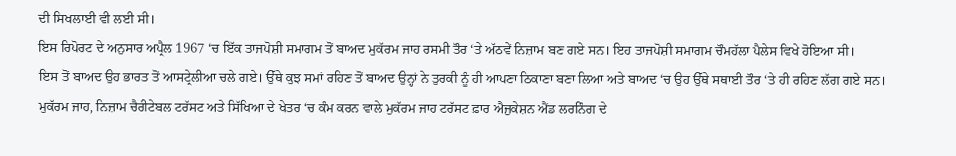ਦੀ ਸਿਖਲਾਈ ਵੀ ਲਈ ਸੀ।
ਇਸ ਰਿਪੋਰਟ ਦੇ ਅਨੁਸਾਰ ਅਪ੍ਰੈਲ 1967 ‘ਚ ਇੱਕ ਤਾਜਪੋਸ਼ੀ ਸਮਾਗਮ ਤੋਂ ਬਾਅਦ ਮੁਕੱਰਮ ਜਾਹ ਰਸਮੀ ਤੌਰ ‘ਤੇ ਅੱਠਵੇਂ ਨਿਜ਼ਾਮ ਬਣ ਗਏ ਸਨ। ਇਹ ਤਾਜਪੋਸ਼ੀ ਸਮਾਗਮ ਚੌਮਹੱਲਾ ਪੈਲੇਸ ਵਿਖੇ ਹੋਇਆ ਸੀ।
ਇਸ ਤੋਂ ਬਾਅਦ ਉਹ ਭਾਰਤ ਤੋਂ ਆਸਟ੍ਰੇਲੀਆ ਚਲੇ ਗਏ। ਉੱਥੇ ਕੁਝ ਸਮਾਂ ਰਹਿਣ ਤੋਂ ਬਾਅਦ ਉਨ੍ਹਾਂ ਨੇ ਤੁਰਕੀ ਨੂੰ ਹੀ ਆਪਣਾ ਠਿਕਾਣਾ ਬਣਾ ਲਿਆ ਅਤੇ ਬਾਅਦ ‘ਚ ਉਹ ਉੱਥੇ ਸਥਾਈ ਤੌਰ ‘ਤੇ ਹੀ ਰਹਿਣ ਲੱਗ ਗਏ ਸਨ।
ਮੁਕੱਰਮ ਜਾਹ, ਨਿਜ਼ਾਮ ਚੈਰੀਟੇਬਲ ਟਰੱਸਟ ਅਤੇ ਸਿੱਖਿਆ ਦੇ ਖੇਤਰ ‘ਚ ਕੰਮ ਕਰਨ ਵਾਲੇ ਮੁਕੱਰਮ ਜਾਹ ਟਰੱਸਟ ਫ਼ਾਰ ਐਜੁਕੇਸ਼ਨ ਐਂਡ ਲਰਨਿੰਗ ਦੇ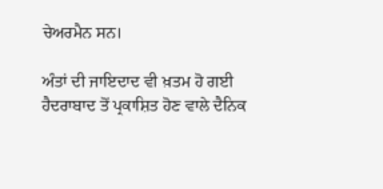ਚੇਅਰਮੈਨ ਸਨ।

ਅੰਤਾਂ ਦੀ ਜਾਇਦਾਦ ਵੀ ਖ਼ਤਮ ਹੋ ਗਈ
ਹੈਦਰਾਬਾਦ ਤੋਂ ਪ੍ਰਕਾਸ਼ਿਤ ਹੋਣ ਵਾਲੇ ਦੈਨਿਕ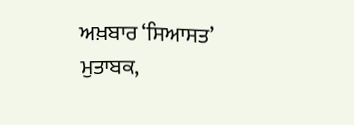ਅਖ਼ਬਾਰ ‘ਸਿਆਸਤ’ ਮੁਤਾਬਕ,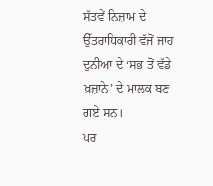ਸੱਤਵੇਂ ਨਿਜ਼ਾਮ ਦੇ ਉੱਤਰਾਧਿਕਾਰੀ ਵੱਜੋਂ ਜਾਹ ਦੁਨੀਆ ਦੇ ‘ਸਭ ਤੋਂ ਵੱਡੇ ਖ਼ਜ਼ਾਨੇ’ ਦੇ ਮਾਲਕ ਬਣ ਗਏ ਸਨ।
ਪਰ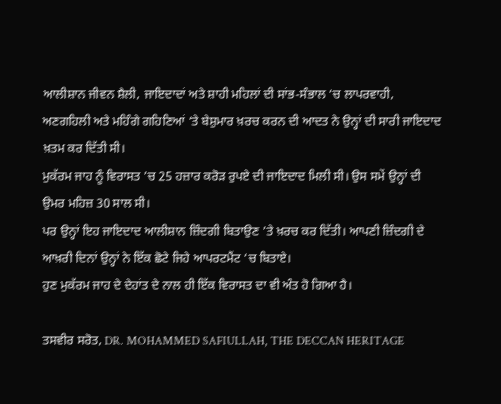ਆਲੀਸ਼ਾਨ ਜੀਵਨ ਸ਼ੈਲੀ, ਜਾਇਦਾਦਾਂ ਅਤੇ ਸ਼ਾਹੀ ਮਹਿਲਾਂ ਦੀ ਸਾਂਭ-ਸੰਭਾਲ ‘ਚ ਲਾਪਰਵਾਹੀ, ਅਣਗਹਿਲੀ ਅਤੇ ਮਹਿੰਗੇ ਗਹਿਣਿਆਂ ‘ਤੇ ਬੇਸ਼ੁਮਾਰ ਖ਼ਰਚ ਕਰਨ ਦੀ ਆਦਤ ਨੇ ਉਨ੍ਹਾਂ ਦੀ ਸਾਰੀ ਜਾਇਦਾਦ ਖ਼ਤਮ ਕਰ ਦਿੱਤੀ ਸੀ।
ਮੁਕੱਰਮ ਜਾਹ ਨੂੰ ਵਿਰਾਸਤ ’ਚ 25 ਹਜ਼ਾਰ ਕਰੋੜ ਰੁਪਏ ਦੀ ਜਾਇਦਾਦ ਮਿਲੀ ਸੀ। ਉਸ ਸਮੇਂ ਉਨ੍ਹਾਂ ਦੀ ਉਮਰ ਮਹਿਜ਼ 30 ਸਾਲ ਸੀ।
ਪਰ ਉਨ੍ਹਾਂ ਇਹ ਜਾਇਦਾਦ ਆਲੀਸ਼ਾਨ ਜ਼ਿੰਦਗੀ ਬਿਤਾਉਣ ’ਤੇ ਖ਼ਰਚ ਕਰ ਦਿੱਤੀ। ਆਪਣੀ ਜ਼ਿੰਦਗੀ ਦੇ ਆਖ਼ਰੀ ਦਿਨਾਂ ਉਨ੍ਹਾਂ ਨੇ ਇੱਕ ਛੋਟੇ ਜਿਹੇ ਆਪਰਟਮੈਂਟ ‘ਚ ਬਿਤਾਏ।
ਹੁਣ ਮੁਕੱਰਮ ਜਾਹ ਦੇ ਦੇਹਾਂਤ ਦੇ ਨਾਲ ਹੀ ਇੱਕ ਵਿਰਾਸਤ ਦਾ ਵੀ ਅੰਤ ਹੋ ਗਿਆ ਹੈ।

ਤਸਵੀਰ ਸਰੋਤ, DR. MOHAMMED SAFIULLAH, THE DECCAN HERITAGE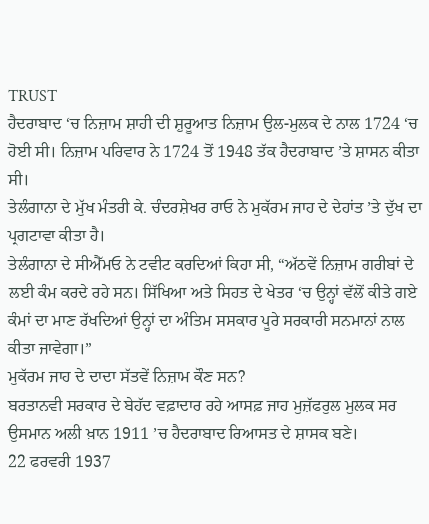TRUST
ਹੈਦਰਾਬਾਦ ‘ਚ ਨਿਜ਼ਾਮ ਸ਼ਾਹੀ ਦੀ ਸ਼ੁਰੂਆਤ ਨਿਜ਼ਾਮ ਉਲ-ਮੁਲਕ ਦੇ ਨਾਲ 1724 ‘ਚ ਹੋਈ ਸੀ। ਨਿਜ਼ਾਮ ਪਰਿਵਾਰ ਨੇ 1724 ਤੋਂ 1948 ਤੱਕ ਹੈਦਰਾਬਾਦ ’ਤੇ ਸ਼ਾਸਨ ਕੀਤਾ ਸੀ।
ਤੇਲੰਗਾਨਾ ਦੇ ਮੁੱਖ ਮੰਤਰੀ ਕੇ. ਚੰਦਰਸ਼ੇਖਰ ਰਾਓ ਨੇ ਮੁਕੱਰਮ ਜਾਹ ਦੇ ਦੇਹਾਂਤ ’ਤੇ ਦੁੱਖ ਦਾ ਪ੍ਰਗਟਾਵਾ ਕੀਤਾ ਹੈ।
ਤੇਲੰਗਾਨਾ ਦੇ ਸੀਐੱਮਓ ਨੇ ਟਵੀਟ ਕਰਦਿਆਂ ਕਿਹਾ ਸੀ, “ਅੱਠਵੇਂ ਨਿਜ਼ਾਮ ਗਰੀਬਾਂ ਦੇ ਲਈ ਕੰਮ ਕਰਦੇ ਰਹੇ ਸਨ। ਸਿੱਖਿਆ ਅਤੇ ਸਿਹਤ ਦੇ ਖੇਤਰ ‘ਚ ਉਨ੍ਹਾਂ ਵੱਲੋਂ ਕੀਤੇ ਗਏ ਕੰਮਾਂ ਦਾ ਮਾਣ ਰੱਖਦਿਆਂ ਉਨ੍ਹਾਂ ਦਾ ਅੰਤਿਮ ਸਸਕਾਰ ਪੂਰੇ ਸਰਕਾਰੀ ਸਨਮਾਨਾਂ ਨਾਲ ਕੀਤਾ ਜਾਵੇਗਾ।”
ਮੁਕੱਰਮ ਜਾਹ ਦੇ ਦਾਦਾ ਸੱਤਵੇਂ ਨਿਜ਼ਾਮ ਕੌਣ ਸਨ?
ਬਰਤਾਨਵੀ ਸਰਕਾਰ ਦੇ ਬੇਹੱਦ ਵਫ਼ਾਦਾਰ ਰਹੇ ਆਸਫ਼ ਜਾਹ ਮੁਜ਼ੱਫਰੁਲ ਮੁਲਕ ਸਰ ਉਸਮਾਨ ਅਲੀ ਖ਼ਾਨ 1911 ’ਚ ਹੈਦਰਾਬਾਦ ਰਿਆਸਤ ਦੇ ਸ਼ਾਸਕ ਬਣੇ।
22 ਫਰਵਰੀ 1937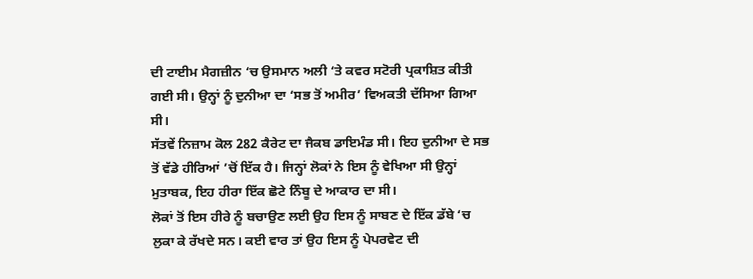ਦੀ ਟਾਈਮ ਮੈਗਜ਼ੀਨ ‘ਚ ਉਸਮਾਨ ਅਲੀ ‘ਤੇ ਕਵਰ ਸਟੋਰੀ ਪ੍ਰਕਾਸ਼ਿਤ ਕੀਤੀ ਗਈ ਸੀ। ਉਨ੍ਹਾਂ ਨੂੰ ਦੁਨੀਆ ਦਾ ‘ਸਭ ਤੋਂ ਅਮੀਰ’ ਵਿਅਕਤੀ ਦੱਸਿਆ ਗਿਆ ਸੀ।
ਸੱਤਵੇਂ ਨਿਜ਼ਾਮ ਕੋਲ 282 ਕੈਰੇਟ ਦਾ ਜੈਕਬ ਡਾਇਮੰਡ ਸੀ। ਇਹ ਦੁਨੀਆ ਦੇ ਸਭ ਤੋਂ ਵੱਡੇ ਹੀਰਿਆਂ ’ਚੋਂ ਇੱਕ ਹੈ। ਜਿਨ੍ਹਾਂ ਲੋਕਾਂ ਨੇ ਇਸ ਨੂੰ ਵੇਖਿਆ ਸੀ ਉਨ੍ਹਾਂ ਮੁਤਾਬਕ, ਇਹ ਹੀਰਾ ਇੱਕ ਛੋਟੇ ਨਿੰਬੂ ਦੇ ਆਕਾਰ ਦਾ ਸੀ।
ਲੋਕਾਂ ਤੋਂ ਇਸ ਹੀਰੇ ਨੂੰ ਬਚਾਉਣ ਲਈ ਉਹ ਇਸ ਨੂੰ ਸਾਬਣ ਦੇ ਇੱਕ ਡੱਬੇ ‘ਚ ਲੁਕਾ ਕੇ ਰੱਖਦੇ ਸਨ। ਕਈ ਵਾਰ ਤਾਂ ਉਹ ਇਸ ਨੂੰ ਪੇਪਰਵੇਟ ਦੀ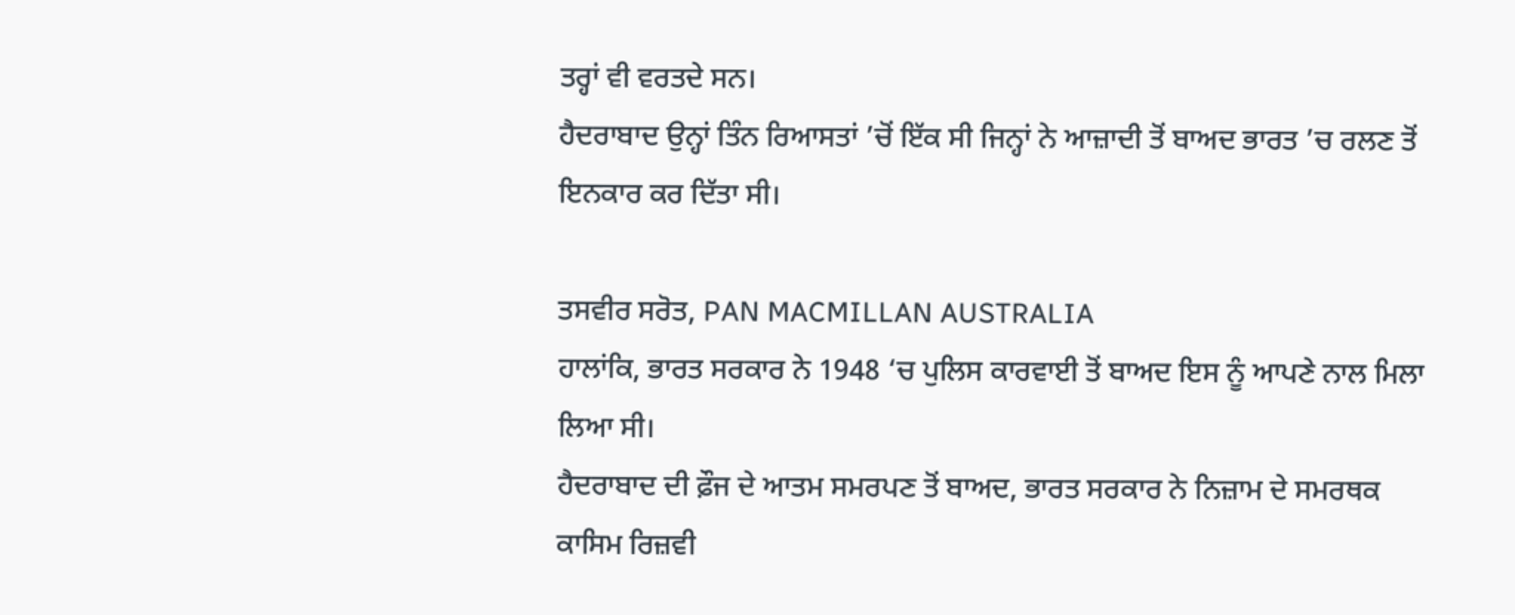ਤਰ੍ਹਾਂ ਵੀ ਵਰਤਦੇ ਸਨ।
ਹੈਦਰਾਬਾਦ ਉਨ੍ਹਾਂ ਤਿੰਨ ਰਿਆਸਤਾਂ ’ਚੋਂ ਇੱਕ ਸੀ ਜਿਨ੍ਹਾਂ ਨੇ ਆਜ਼ਾਦੀ ਤੋਂ ਬਾਅਦ ਭਾਰਤ ’ਚ ਰਲਣ ਤੋਂ ਇਨਕਾਰ ਕਰ ਦਿੱਤਾ ਸੀ।

ਤਸਵੀਰ ਸਰੋਤ, PAN MACMILLAN AUSTRALIA
ਹਾਲਾਂਕਿ, ਭਾਰਤ ਸਰਕਾਰ ਨੇ 1948 ‘ਚ ਪੁਲਿਸ ਕਾਰਵਾਈ ਤੋਂ ਬਾਅਦ ਇਸ ਨੂੰ ਆਪਣੇ ਨਾਲ ਮਿਲਾ ਲਿਆ ਸੀ।
ਹੈਦਰਾਬਾਦ ਦੀ ਫ਼ੌਜ ਦੇ ਆਤਮ ਸਮਰਪਣ ਤੋਂ ਬਾਅਦ, ਭਾਰਤ ਸਰਕਾਰ ਨੇ ਨਿਜ਼ਾਮ ਦੇ ਸਮਰਥਕ ਕਾਸਿਮ ਰਿਜ਼ਵੀ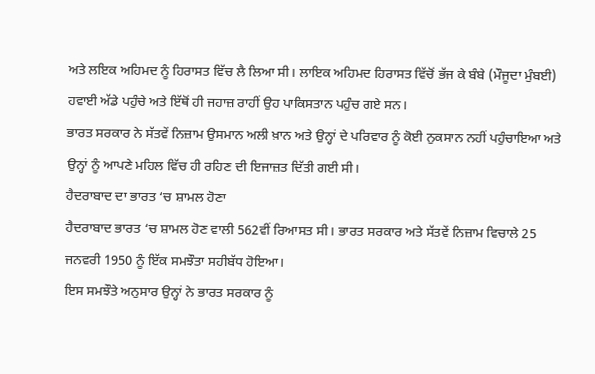ਅਤੇ ਲਇਕ ਅਹਿਮਦ ਨੂੰ ਹਿਰਾਸਤ ਵਿੱਚ ਲੈ ਲਿਆ ਸੀ। ਲਾਇਕ ਅਹਿਮਦ ਹਿਰਾਸਤ ਵਿੱਚੋਂ ਭੱਜ ਕੇ ਬੰਬੇ (ਮੌਜੂਦਾ ਮੁੰਬਈ) ਹਵਾਈ ਅੱਡੇ ਪਹੁੰਚੇ ਅਤੇ ਇੱਥੋਂ ਹੀ ਜਹਾਜ਼ ਰਾਹੀਂ ਉਹ ਪਾਕਿਸਤਾਨ ਪਹੁੰਚ ਗਏ ਸਨ।
ਭਾਰਤ ਸਰਕਾਰ ਨੇ ਸੱਤਵੇਂ ਨਿਜ਼ਾਮ ਉਸਮਾਨ ਅਲੀ ਖ਼ਾਨ ਅਤੇ ਉਨ੍ਹਾਂ ਦੇ ਪਰਿਵਾਰ ਨੂੰ ਕੋਈ ਨੁਕਸਾਨ ਨਹੀਂ ਪਹੁੰਚਾਇਆ ਅਤੇ ਉਨ੍ਹਾਂ ਨੂੰ ਆਪਣੇ ਮਹਿਲ ਵਿੱਚ ਹੀ ਰਹਿਣ ਦੀ ਇਜਾਜ਼ਤ ਦਿੱਤੀ ਗਈ ਸੀ।
ਹੈਦਰਾਬਾਦ ਦਾ ਭਾਰਤ ‘ਚ ਸ਼ਾਮਲ ਹੋਣਾ
ਹੈਦਰਾਬਾਦ ਭਾਰਤ ‘ਚ ਸ਼ਾਮਲ ਹੋਣ ਵਾਲੀ 562ਵੀਂ ਰਿਆਸਤ ਸੀ। ਭਾਰਤ ਸਰਕਾਰ ਅਤੇ ਸੱਤਵੇਂ ਨਿਜ਼ਾਮ ਵਿਚਾਲੇ 25 ਜਨਵਰੀ 1950 ਨੂੰ ਇੱਕ ਸਮਝੌਤਾ ਸਹੀਬੱਧ ਹੋਇਆ।
ਇਸ ਸਮਝੌਤੇ ਅਨੁਸਾਰ ਉਨ੍ਹਾਂ ਨੇ ਭਾਰਤ ਸਰਕਾਰ ਨੂੰ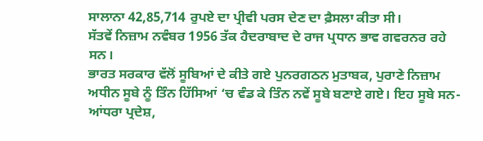ਸਾਲਾਨਾ 42,85,714 ਰੁਪਏ ਦਾ ਪ੍ਰੀਵੀ ਪਰਸ ਦੇਣ ਦਾ ਫ਼ੈਸਲਾ ਕੀਤਾ ਸੀ।
ਸੱਤਵੇਂ ਨਿਜ਼ਾਮ ਨਵੰਬਰ 1956 ਤੱਕ ਹੈਦਰਾਬਾਦ ਦੇ ਰਾਜ ਪ੍ਰਧਾਨ ਭਾਵ ਗਵਰਨਰ ਰਹੇ ਸਨ।
ਭਾਰਤ ਸਰਕਾਰ ਵੱਲੋਂ ਸੂਬਿਆਂ ਦੇ ਕੀਤੇ ਗਏ ਪੁਨਰਗਠਨ ਮੁਤਾਬਕ, ਪੁਰਾਣੇ ਨਿਜ਼ਾਮ ਅਧੀਨ ਸੂਬੇ ਨੂੰ ਤਿੰਨ ਹਿੱਸਿਆਂ ‘ਚ ਵੰਡ ਕੇ ਤਿੰਨ ਨਵੇਂ ਸੂਬੇ ਬਣਾਏ ਗਏ। ਇਹ ਸੂਬੇ ਸਨ- ਆਂਧਰਾ ਪ੍ਰਦੇਸ਼,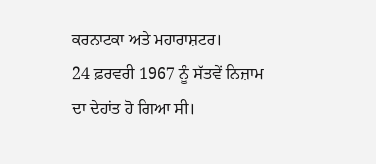ਕਰਨਾਟਕਾ ਅਤੇ ਮਹਾਰਾਸ਼ਟਰ।
24 ਫ਼ਰਵਰੀ 1967 ਨੂੰ ਸੱਤਵੇਂ ਨਿਜ਼ਾਮ ਦਾ ਦੇਹਾਂਤ ਹੋ ਗਿਆ ਸੀ।